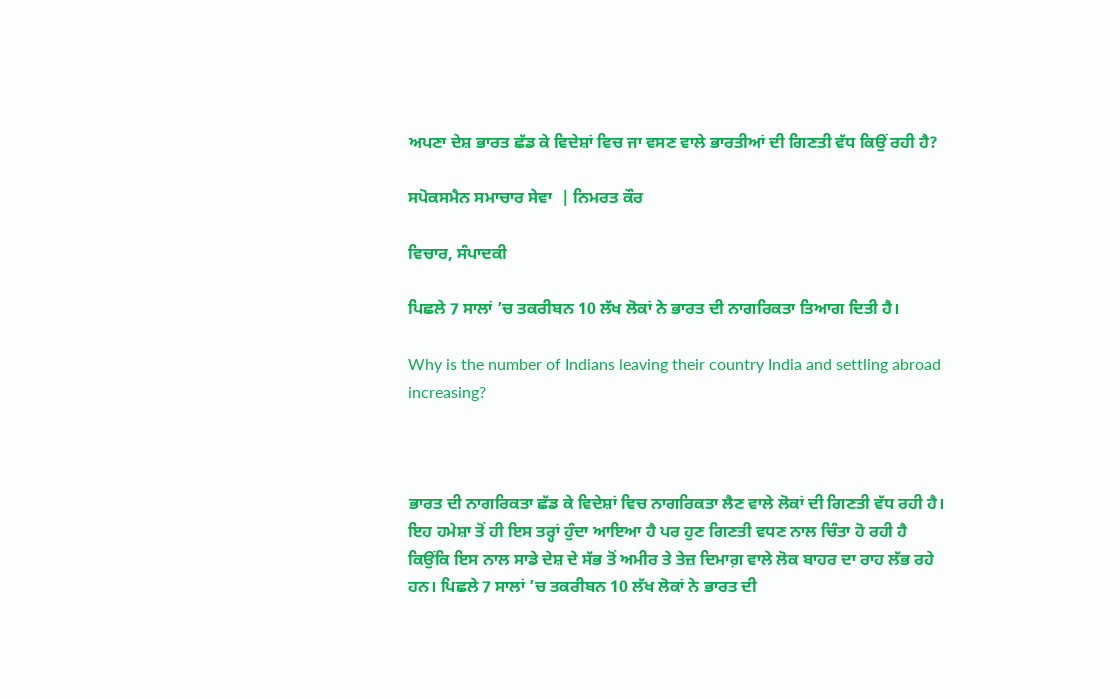ਅਪਣਾ ਦੇਸ਼ ਭਾਰਤ ਛੱਡ ਕੇ ਵਿਦੇਸ਼ਾਂ ਵਿਚ ਜਾ ਵਸਣ ਵਾਲੇ ਭਾਰਤੀਆਂ ਦੀ ਗਿਣਤੀ ਵੱਧ ਕਿਉਂ ਰਹੀ ਹੈ?

ਸਪੋਕਸਮੈਨ ਸਮਾਚਾਰ ਸੇਵਾ  | ਨਿਮਰਤ ਕੌਰ

ਵਿਚਾਰ, ਸੰਪਾਦਕੀ

ਪਿਛਲੇ 7 ਸਾਲਾਂ ’ਚ ਤਕਰੀਬਨ 10 ਲੱਖ ਲੋਕਾਂ ਨੇ ਭਾਰਤ ਦੀ ਨਾਗਰਿਕਤਾ ਤਿਆਗ ਦਿਤੀ ਹੈ।

Why is the number of Indians leaving their country India and settling abroad increasing?



ਭਾਰਤ ਦੀ ਨਾਗਰਿਕਤਾ ਛੱਡ ਕੇ ਵਿਦੇਸ਼ਾਂ ਵਿਚ ਨਾਗਰਿਕਤਾ ਲੈਣ ਵਾਲੇ ਲੋਕਾਂ ਦੀ ਗਿਣਤੀ ਵੱਧ ਰਹੀ ਹੈ। ਇਹ ਹਮੇਸ਼ਾ ਤੋਂ ਹੀ ਇਸ ਤਰ੍ਹਾਂ ਹੁੰਦਾ ਆਇਆ ਹੈ ਪਰ ਹੁਣ ਗਿਣਤੀ ਵਧਣ ਨਾਲ ਚਿੰਤਾ ਹੋ ਰਹੀ ਹੈ ਕਿਉਂਕਿ ਇਸ ਨਾਲ ਸਾਡੇ ਦੇਸ਼ ਦੇ ਸੱਭ ਤੋਂ ਅਮੀਰ ਤੇ ਤੇਜ਼ ਦਿਮਾਗ਼ ਵਾਲੇ ਲੋਕ ਬਾਹਰ ਦਾ ਰਾਹ ਲੱਭ ਰਹੇ ਹਨ। ਪਿਛਲੇ 7 ਸਾਲਾਂ ’ਚ ਤਕਰੀਬਨ 10 ਲੱਖ ਲੋਕਾਂ ਨੇ ਭਾਰਤ ਦੀ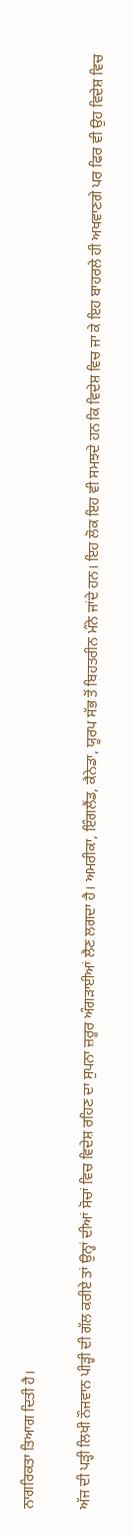ਨਾਗਰਿਕਤਾ ਤਿਆਗ ਦਿਤੀ ਹੈ।

ਅੱਜ ਦੀ ਪੜ੍ਹੀ ਲਿਖੀ ਨੌਜਵਾਨ ਪੀੜ੍ਹੀ ਦੀ ਗੱਲ ਕਰੀਏ ਤਾਂ ਉਨ੍ਹਾਂ ਦੀਆਂ ਸੋਚਾਂ ਵਿਚ ਵਿਦੇਸ਼ ਰਹਿਣ ਦਾ ਸੁਪਨਾ ਜ਼ਰੂਰ ਅੰਗੜਾਈਆਂ ਲੈਣ ਲਗਦਾ ਹੈ। ਅਮਰੀਕਾ, ਇੰਗਲੈਂਡ, ਕੈਨੇਡਾ, ਯੂਰਪ ਸੱਭ ਤੋਂ ਬਿਹਤਰੀਨ ਮੰਨੇ ਜਾਂਦੇ ਹਨ। ਇਹ ਲੋਕ ਇਹ ਵੀ ਸਮਝਦੇ ਹਨ ਕਿ ਵਿਦੇਸ਼ ਵਿਚ ਜਾ ਕੇ ਇਹ ਬਾਹਰਲੇ ਹੀ ਅਖਵਾਣਗੇ ਪਰ ਫਿਰ ਵੀ ਉਹ ਵਿਦੇਸ਼ ਵਿਚ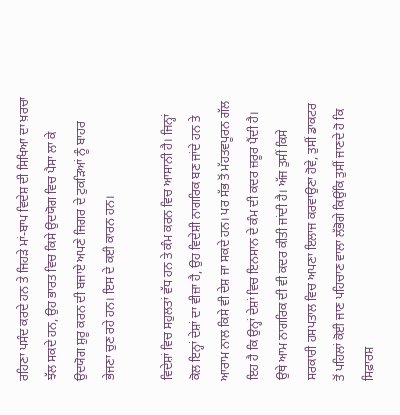ਰਹਿਣਾ ਪਸੰਦ ਕਰਦੇ ਹਨ ਤੇ ਜਿਹੜੇ ਮਾਂ-ਬਾਪ ਵਿਦੇਸ਼ ਦੀ ਸਿਖਿਆ ਦਾ ਖ਼ਰਚਾ ਝੱਲ ਸਕਦੇ ਹਨ, ਉਹ ਭਾਰਤ ਵਿਚ ਕਿਸੇ ਉਦਯੋਗ ਵਿਚ ਪੈਸਾ ਲਾ ਕੇ ਉਦਯੋਗ ਸ਼ੁਰੂ ਕਰਨ ਦੀ ਬਜਾਏ ਅਪਣੇ ਜਿਗਰ ਦੇ ਟੁਕੜਿਆਂ ਨੂੰ ਬਾਹਰ ਭੇਜਣਾ ਚੁਣ ਰਹੇ ਹਨ। ਇਸ ਦੇ ਕਈ ਕਾਰਨ ਹਨ।

ਵਿਦੇਸ਼ਾਂ ਵਿਚ ਸਹੁਲਤਾਂ ਵੱਧ ਹਨ ਤੇ ਕੰਮ ਕਰਨ ਵਿਚ ਆਸਾਨੀ ਹੈ। ਜਿਨ੍ਹਾਂ ਕੋਲ ਇਨ੍ਹਾਂ ਦੇਸ਼ਾਂ ਦਾ ਵੀਜ਼ਾ ਹੈ, ਉਹ ਵਿਦੇਸ਼ੀ ਨਾਗਰਿਕ ਬਣ ਜਾਂਦੇ ਹਨ ਤੇ ਆਰਾਮ ਨਾਲ ਕਿਸੇ ਵੀ ਦੇਸ਼ ਜਾ ਸਕਦੇ ਹਨ। ਪਰ ਸੱਭ ਤੋਂ ਮੱਹਤਵਪੂਰਨ ਗੱਲ ਇਹ ਹੈ ਕਿ ਉਨ੍ਹਾਂ ਦੇਸ਼ਾਂ ਵਿਚ ਇਨਸਾਨ ਦੇ ਕੰਮ ਦੀ ਕਦਰ ਜ਼ਰੂਰ ਪੈਂਦੀ ਹੈ। ਉਥੇ ਆਮ ਨਾਗਰਿਕ ਦੀ ਵੀ ਕਦਰ ਕੀਤੀ ਜਾਂਦੀ ਹੈ। ਅੱਜ ਤੁਸੀਂ ਕਿਸੇ ਸਰਕਾਰੀ ਹਸਪਤਾਲ ਵਿਚ ਅਪਣਾ ਇਲਾਜ ਕਰਵਾਉਣਾ ਹੋਵੇ, ਤੁਸੀਂ ਡਾਕਟਰ ਤੋਂ ਪਹਿਲਾਂ ਕੋਈ ਜਾਣ ਪਹਿਚਾਣ ਵਾਲਾ ਲੱਭੋਗੇ ਕਿਉਂਕਿ ਤੁਸੀਂ ਜਾਣਦੇ ਹੋ ਕਿ ਸਿਫ਼ਾਰਸ਼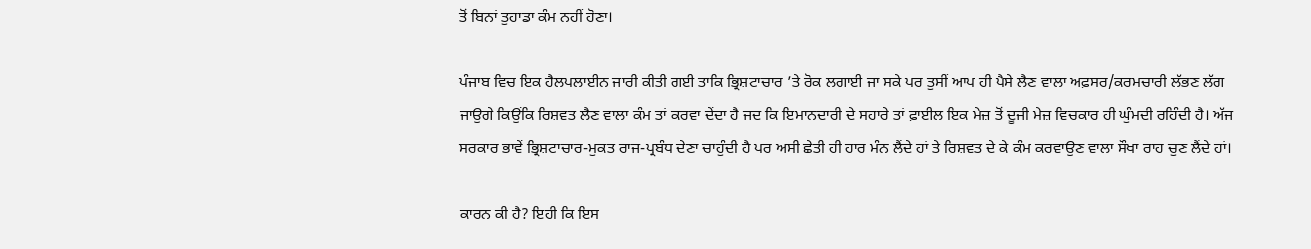ਤੋਂ ਬਿਨਾਂ ਤੁਹਾਡਾ ਕੰਮ ਨਹੀਂ ਹੋਣਾ।

ਪੰਜਾਬ ਵਿਚ ਇਕ ਹੈਲਪਲਾਈਨ ਜਾਰੀ ਕੀਤੀ ਗਈ ਤਾਕਿ ਭ੍ਰਿਸ਼ਟਾਚਾਰ ’ਤੇ ਰੋਕ ਲਗਾਈ ਜਾ ਸਕੇ ਪਰ ਤੁਸੀਂ ਆਪ ਹੀ ਪੈਸੇ ਲੈਣ ਵਾਲਾ ਅਫ਼ਸਰ/ਕਰਮਚਾਰੀ ਲੱਭਣ ਲੱਗ ਜਾਉਗੇ ਕਿਉਂਕਿ ਰਿਸ਼ਵਤ ਲੈਣ ਵਾਲਾ ਕੰਮ ਤਾਂ ਕਰਵਾ ਦੇਂਦਾ ਹੈ ਜਦ ਕਿ ਇਮਾਨਦਾਰੀ ਦੇ ਸਹਾਰੇ ਤਾਂ ਫ਼ਾਈਲ ਇਕ ਮੇਜ਼ ਤੋਂ ਦੂਜੀ ਮੇਜ਼ ਵਿਚਕਾਰ ਹੀ ਘੁੰਮਦੀ ਰਹਿੰਦੀ ਹੈ। ਅੱਜ ਸਰਕਾਰ ਭਾਵੇਂ ਭ੍ਰਿਸ਼ਟਾਚਾਰ-ਮੁਕਤ ਰਾਜ-ਪ੍ਰਬੰਧ ਦੇਣਾ ਚਾਹੁੰਦੀ ਹੈ ਪਰ ਅਸੀ ਛੇਤੀ ਹੀ ਹਾਰ ਮੰਨ ਲੈਂਦੇ ਹਾਂ ਤੇ ਰਿਸ਼ਵਤ ਦੇ ਕੇ ਕੰਮ ਕਰਵਾਉਣ ਵਾਲਾ ਸੌਖਾ ਰਾਹ ਚੁਣ ਲੈਂਦੇ ਹਾਂ।

ਕਾਰਨ ਕੀ ਹੈ? ਇਹੀ ਕਿ ਇਸ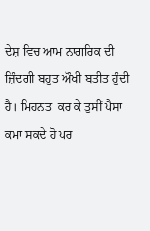ਦੇਸ਼ ਵਿਚ ਆਮ ਨਾਗਰਿਕ ਦੀ ਜ਼ਿੰਦਗੀ ਬਹੁਤ ਔਖੀ ਬਤੀਤ ਹੁੰਦੀ ਹੈ। ਮਿਹਨਤ  ਕਰ ਕੇ ਤੁਸੀਂ ਪੈਸਾ ਕਮਾ ਸਕਦੇ ਹੋ ਪਰ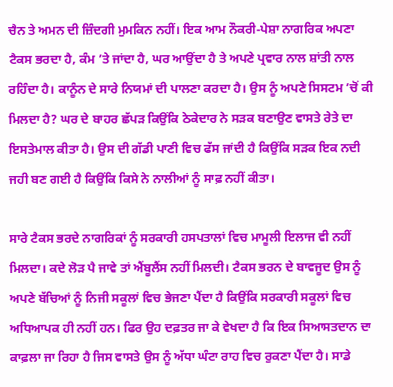ਚੈਨ ਤੇ ਅਮਨ ਦੀ ਜ਼ਿੰਦਗੀ ਮੁਮਕਿਨ ਨਹੀਂ। ਇਕ ਆਮ ਨੌਕਰੀ-ਪੇਸ਼ਾ ਨਾਗਰਿਕ ਅਪਣਾ ਟੈਕਸ ਭਰਦਾ ਹੈ, ਕੰਮ ’ਤੇ ਜਾਂਦਾ ਹੈ, ਘਰ ਆਉਂਦਾ ਹੈ ਤੇ ਅਪਣੇ ਪ੍ਰਵਾਰ ਨਾਲ ਸ਼ਾਂਤੀ ਨਾਲ ਰਹਿੰਦਾ ਹੈ। ਕਾਨੂੰਨ ਦੇ ਸਾਰੇ ਨਿਯਮਾਂ ਦੀ ਪਾਲਣਾ ਕਰਦਾ ਹੈ। ਉਸ ਨੂੰ ਅਪਣੇ ਸਿਸਟਮ ’ਚੋਂ ਕੀ ਮਿਲਦਾ ਹੈ? ਘਰ ਦੇ ਬਾਹਰ ਛੱਪੜ ਕਿਉਂਕਿ ਠੇਕੇਦਾਰ ਨੇ ਸੜਕ ਬਣਾਉਣ ਵਾਸਤੇ ਰੇਤੇ ਦਾ ਇਸਤੇਮਾਲ ਕੀਤਾ ਹੈ। ਉਸ ਦੀ ਗੱਡੀ ਪਾਣੀ ਵਿਚ ਫੱਸ ਜਾਂਦੀ ਹੈ ਕਿਉਂਕਿ ਸੜਕ ਇਕ ਨਦੀ ਜਹੀ ਬਣ ਗਈ ਹੈ ਕਿਉਂਕਿ ਕਿਸੇ ਨੇ ਨਾਲੀਆਂ ਨੂੰ ਸਾਫ਼ ਨਹੀਂ ਕੀਤਾ।

ਸਾਰੇ ਟੈਕਸ ਭਰਦੇ ਨਾਗਰਿਕਾਂ ਨੂੰ ਸਰਕਾਰੀ ਹਸਪਤਾਲਾਂ ਵਿਚ ਮਾਮੂਲੀ ਇਲਾਜ ਵੀ ਨਹੀਂ ਮਿਲਦਾ। ਕਦੇ ਲੋੜ ਪੈ ਜਾਵੇ ਤਾਂ ਐਂਬੂਲੈਂਸ ਨਹੀਂ ਮਿਲਦੀ। ਟੈਕਸ ਭਰਨ ਦੇ ਬਾਵਜੂਦ ਉਸ ਨੂੰ ਅਪਣੇ ਬੱਚਿਆਂ ਨੂੰ ਨਿਜੀ ਸਕੂਲਾਂ ਵਿਚ ਭੇਜਣਾ ਪੈਂਦਾ ਹੈ ਕਿਉਂਕਿ ਸਰਕਾਰੀ ਸਕੂਲਾਂ ਵਿਚ ਅਧਿਆਪਕ ਹੀ ਨਹੀਂ ਹਨ। ਫਿਰ ਉਹ ਦਫ਼ਤਰ ਜਾ ਕੇ ਵੇਖਦਾ ਹੈ ਕਿ ਇਕ ਸਿਆਸਤਦਾਨ ਦਾ ਕਾਫ਼ਲਾ ਜਾ ਰਿਹਾ ਹੈ ਜਿਸ ਵਾਸਤੇ ਉਸ ਨੂੰ ਅੱਧਾ ਘੰਟਾ ਰਾਹ ਵਿਚ ਰੁਕਣਾ ਪੈਂਦਾ ਹੈ। ਸਾਡੇ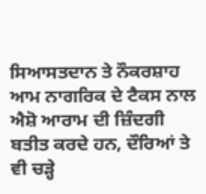ਸਿਆਸਤਦਾਨ ਤੇ ਨੌਕਰਸ਼ਾਹ ਆਮ ਨਾਗਰਿਕ ਦੇ ਟੈਕਸ ਨਾਲ ਐਸ਼ੋ ਆਰਾਮ ਦੀ ਜ਼ਿੰਦਗੀ ਬਤੀਤ ਕਰਦੇ ਹਨ, ਦੌਰਿਆਂ ਤੇ ਵੀ ਚੜ੍ਹੇ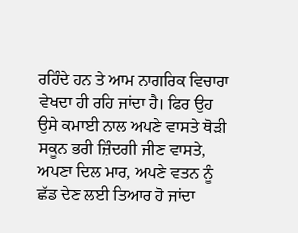ਰਹਿੰਦੇ ਹਨ ਤੇ ਆਮ ਨਾਗਰਿਕ ਵਿਚਾਰਾ ਵੇਖਦਾ ਹੀ ਰਹਿ ਜਾਂਦਾ ਹੈ। ਫਿਰ ਉਹ ਉਸੇ ਕਮਾਈ ਨਾਲ ਅਪਣੇ ਵਾਸਤੇ ਥੋੜੀ ਸਕੂਨ ਭਰੀ ਜ਼ਿੰਦਗੀ ਜੀਣ ਵਾਸਤੇ, ਅਪਣਾ ਦਿਲ ਮਾਰ, ਅਪਣੇ ਵਤਨ ਨੂੰ ਛੱਡ ਦੇਣ ਲਈ ਤਿਆਰ ਹੋ ਜਾਂਦਾ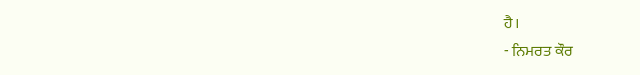ਹੈ।
- ਨਿਮਰਤ ਕੌਰ